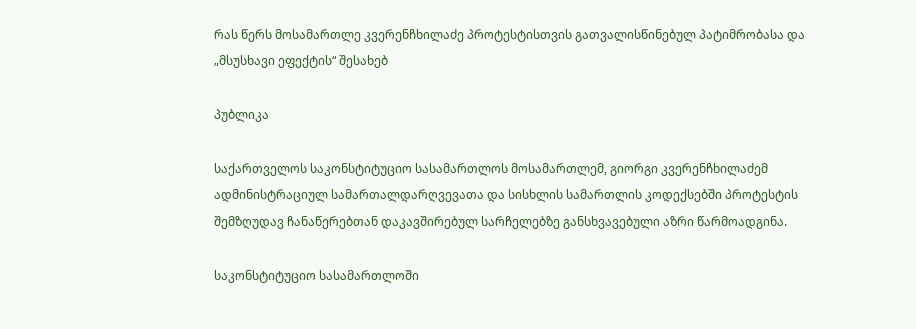რას წერს მოსამართლე კვერენჩხილაძე პროტესტისთვის გათვალისწინებულ პატიმრობასა და „მსუსხავი ეფექტის“ შესახებ

პუბლიკა

საქართველოს საკონსტიტუციო სასამართლოს მოსამართლემ, გიორგი კვერენჩხილაძემ ადმინისტრაციულ სამართალდარღვევათა და სისხლის სამართლის კოდექსებში პროტესტის შემზღუდავ ჩანაწერებთან დაკავშირებულ სარჩელებზე განსხვავებული აზრი წარმოადგინა.

საკონსტიტუციო სასამართლოში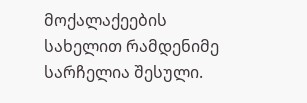მოქალაქეების სახელით რამდენიმე სარჩელია შესული.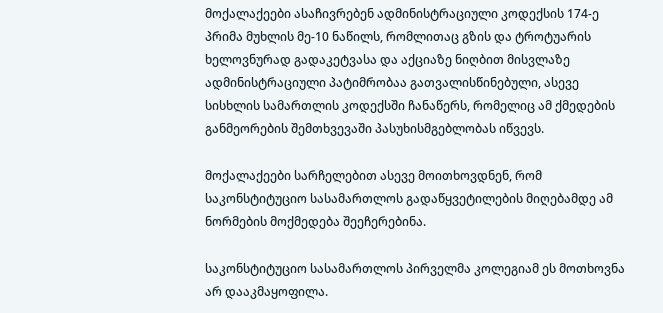მოქალაქეები ასაჩივრებენ ადმინისტრაციული კოდექსის 174-ე პრიმა მუხლის მე-10 ნაწილს, რომლითაც გზის და ტროტუარის ხელოვნურად გადაკეტვასა და აქციაზე ნიღბით მისვლაზე ადმინისტრაციული პატიმრობაა გათვალისწინებული, ასევე სისხლის სამართლის კოდექსში ჩანაწერს, რომელიც ამ ქმედების განმეორების შემთხვევაში პასუხისმგებლობას იწვევს.

მოქალაქეები სარჩელებით ასევე მოითხოვდნენ, რომ საკონსტიტუციო სასამართლოს გადაწყვეტილების მიღებამდე ამ ნორმების მოქმედება შეეჩერებინა.

საკონსტიტუციო სასამართლოს პირველმა კოლეგიამ ეს მოთხოვნა არ დააკმაყოფილა.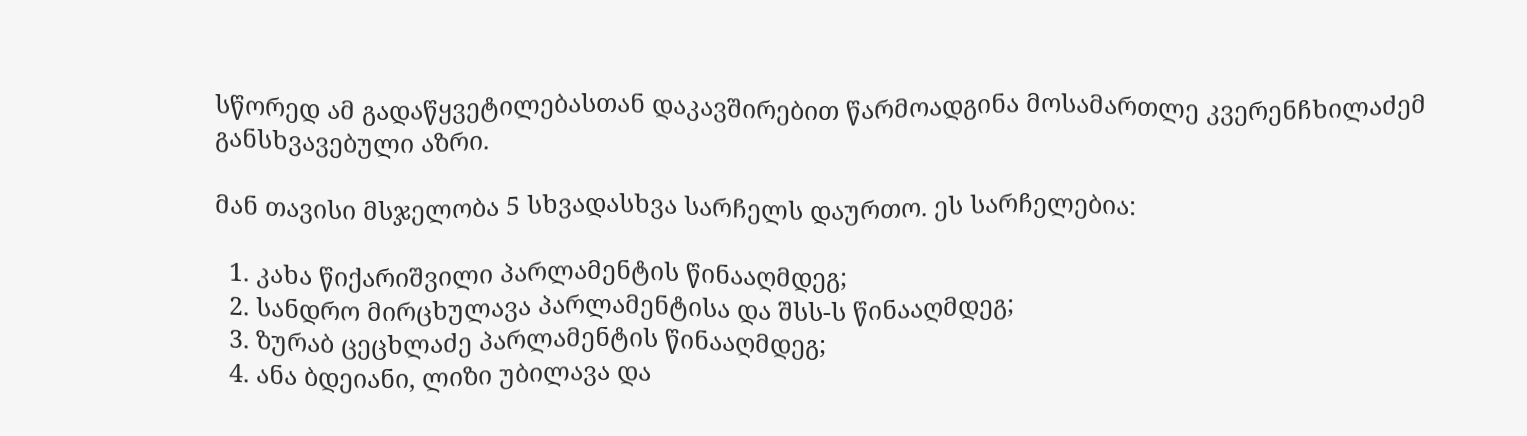სწორედ ამ გადაწყვეტილებასთან დაკავშირებით წარმოადგინა მოსამართლე კვერენჩხილაძემ განსხვავებული აზრი.

მან თავისი მსჯელობა 5 სხვადასხვა სარჩელს დაურთო. ეს სარჩელებია:

  1. კახა წიქარიშვილი პარლამენტის წინააღმდეგ;
  2. სანდრო მირცხულავა პარლამენტისა და შსს-ს წინააღმდეგ;
  3. ზურაბ ცეცხლაძე პარლამენტის წინააღმდეგ;
  4. ანა ბდეიანი, ლიზი უბილავა და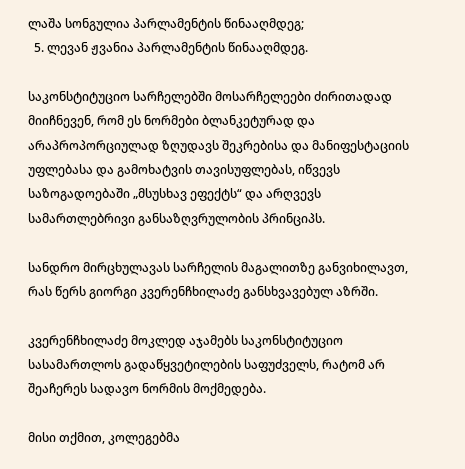ლაშა სონგულია პარლამენტის წინააღმდეგ;
  5. ლევან ჟვანია პარლამენტის წინააღმდეგ.

საკონსტიტუციო სარჩელებში მოსარჩელეები ძირითადად მიიჩნევენ, რომ ეს ნორმები ბლანკეტურად და არაპროპორციულად ზღუდავს შეკრებისა და მანიფესტაციის უფლებასა და გამოხატვის თავისუფლებას, იწვევს საზოგადოებაში „მსუსხავ ეფექტს“ და არღვევს სამართლებრივი განსაზღვრულობის პრინციპს.

სანდრო მირცხულავას სარჩელის მაგალითზე განვიხილავთ, რას წერს გიორგი კვერენჩხილაძე განსხვავებულ აზრში.

კვერენჩხილაძე მოკლედ აჯამებს საკონსტიტუციო სასამართლოს გადაწყვეტილების საფუძველს, რატომ არ შეაჩერეს სადავო ნორმის მოქმედება.

მისი თქმით, კოლეგებმა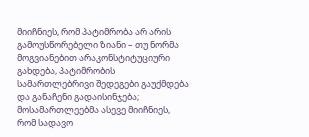მიიჩნიეს, რომ პატიმრობა არ არის გამოუსწორებელი ზიანი – თუ ნორმა მოგვიანებით არაკონსტიტუციური გახდება, პატიმრობის სამართლებრივი შედეგები გაუქმდება და განაჩენი გადაისინჯება; მოსამართლეებმა ასევე მიიჩნიეს, რომ სადავო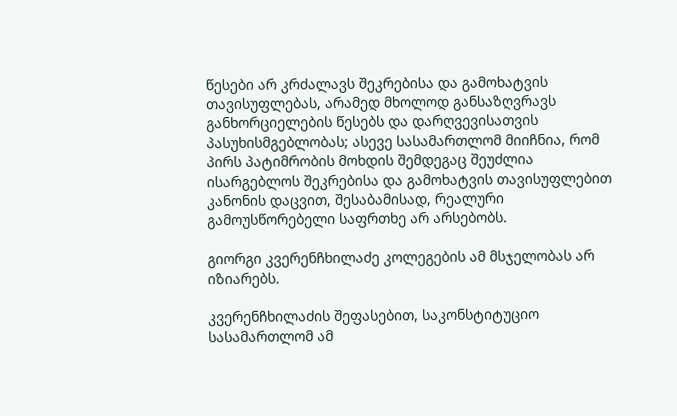წესები არ კრძალავს შეკრებისა და გამოხატვის თავისუფლებას, არამედ მხოლოდ განსაზღვრავს განხორციელების წესებს და დარღვევისათვის პასუხისმგებლობას; ასევე სასამართლომ მიიჩნია, რომ პირს პატიმრობის მოხდის შემდეგაც შეუძლია ისარგებლოს შეკრებისა და გამოხატვის თავისუფლებით კანონის დაცვით, შესაბამისად, რეალური გამოუსწორებელი საფრთხე არ არსებობს.

გიორგი კვერენჩხილაძე კოლეგების ამ მსჯელობას არ იზიარებს.

კვერენჩხილაძის შეფასებით, საკონსტიტუციო სასამართლომ ამ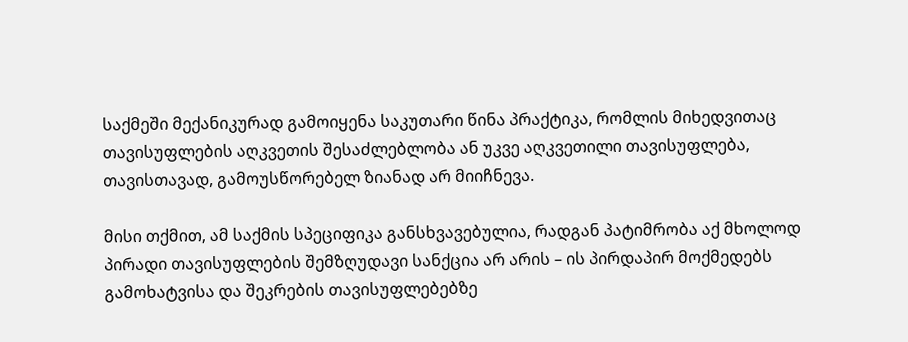საქმეში მექანიკურად გამოიყენა საკუთარი წინა პრაქტიკა, რომლის მიხედვითაც თავისუფლების აღკვეთის შესაძლებლობა ან უკვე აღკვეთილი თავისუფლება, თავისთავად, გამოუსწორებელ ზიანად არ მიიჩნევა.

მისი თქმით, ამ საქმის სპეციფიკა განსხვავებულია, რადგან პატიმრობა აქ მხოლოდ პირადი თავისუფლების შემზღუდავი სანქცია არ არის – ის პირდაპირ მოქმედებს გამოხატვისა და შეკრების თავისუფლებებზე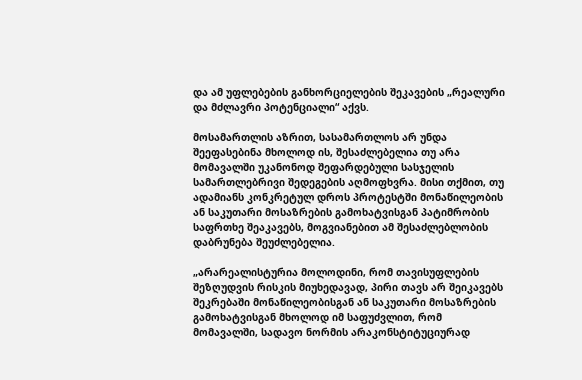და ამ უფლებების განხორციელების შეკავების „რეალური და მძლავრი პოტენციალი“ აქვს.

მოსამართლის აზრით, სასამართლოს არ უნდა შეეფასებინა მხოლოდ ის, შესაძლებელია თუ არა მომავალში უკანონოდ შეფარდებული სასჯელის სამართლებრივი შედეგების აღმოფხვრა. მისი თქმით, თუ ადამიანს კონკრეტულ დროს პროტესტში მონაწილეობის ან საკუთარი მოსაზრების გამოხატვისგან პატიმრობის საფრთხე შეაკავებს, მოგვიანებით ამ შესაძლებლობის დაბრუნება შეუძლებელია.

„არარეალისტურია მოლოდინი, რომ თავისუფლების შეზღუდვის რისკის მიუხედავად, პირი თავს არ შეიკავებს შეკრებაში მონაწილეობისგან ან საკუთარი მოსაზრების გამოხატვისგან მხოლოდ იმ საფუძვლით, რომ მომავალში, სადავო ნორმის არაკონსტიტუციურად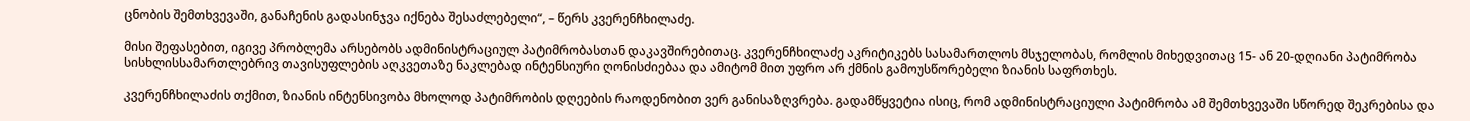ცნობის შემთხვევაში, განაჩენის გადასინჯვა იქნება შესაძლებელი“, – წერს კვერენჩხილაძე.

მისი შეფასებით, იგივე პრობლემა არსებობს ადმინისტრაციულ პატიმრობასთან დაკავშირებითაც. კვერენჩხილაძე აკრიტიკებს სასამართლოს მსჯელობას, რომლის მიხედვითაც 15- ან 20-დღიანი პატიმრობა სისხლისსამართლებრივ თავისუფლების აღკვეთაზე ნაკლებად ინტენსიური ღონისძიებაა და ამიტომ მით უფრო არ ქმნის გამოუსწორებელი ზიანის საფრთხეს.

კვერენჩხილაძის თქმით, ზიანის ინტენსივობა მხოლოდ პატიმრობის დღეების რაოდენობით ვერ განისაზღვრება. გადამწყვეტია ისიც, რომ ადმინისტრაციული პატიმრობა ამ შემთხვევაში სწორედ შეკრებისა და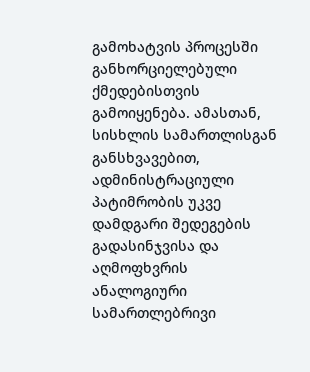გამოხატვის პროცესში განხორციელებული ქმედებისთვის გამოიყენება. ამასთან, სისხლის სამართლისგან განსხვავებით, ადმინისტრაციული პატიმრობის უკვე დამდგარი შედეგების გადასინჯვისა და აღმოფხვრის ანალოგიური სამართლებრივი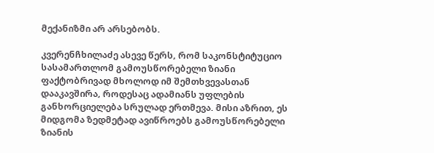მექანიზმი არ არსებობს.

კვერენჩხილაძე ასევე წერს, რომ საკონსტიტუციო სასამართლომ გამოუსწორებელი ზიანი ფაქტობრივად მხოლოდ იმ შემთხვევასთან დააკავშირა, როდესაც ადამიანს უფლების განხორციელება სრულად ერთმევა. მისი აზრით, ეს მიდგომა ზედმეტად ავიწროებს გამოუსწორებელი ზიანის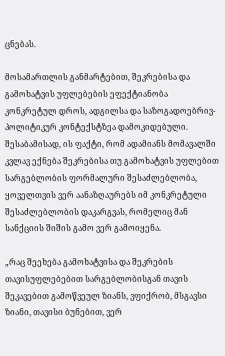ცნებას.

მოსამართლის განმარტებით, შეკრებისა და გამოხატვის უფლებების ეფექტიანობა კონკრეტულ დროს, ადგილსა და საზოგადოებრივ-პოლიტიკურ კონტექსტზეა დამოკიდებული. შესაბამისად, ის ფაქტი, რომ ადამიანს მომავალში კვლავ ექნება შეკრებისა თუ გამოხატვის უფლებით სარგებლობის ფორმალური შესაძლებლობა, ყოველთვის ვერ აანაზღაურებს იმ კონკრეტული შესაძლებლობის დაკარგვას, რომელიც მან სანქციის შიშის გამო ვერ გამოიყენა.

„რაც შეეხება გამოხატვისა და შეკრების თავისუფლებებით სარგებლობისგან თავის შეკავებით გამოწვეულ ზიანს, ვფიქრობ, მსგავსი ზიანი, თავისი ბუნებით, ვერ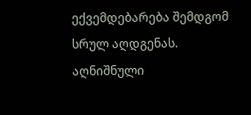ექვემდებარება შემდგომ სრულ აღდგენას. აღნიშნული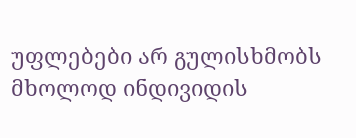უფლებები არ გულისხმობს მხოლოდ ინდივიდის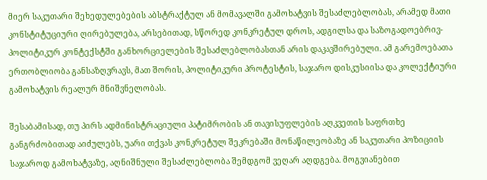მიერ საკუთარი შეხედულებების აბსტრაქტულ ან მომავალში გამოხატვის შესაძლებლობას, არამედ მათი კონსტიტუციური ღირებულება, არსებითად, სწორედ კონკრეტულ დროს, ადგილსა და საზოგადოებრივ-პოლიტიკურ კონტექსტში განხორციელების შესაძლებლობასთან არის დაკავშირებული. ამ გარემოებათა ერთობლიობა განსაზღვრავს, მათ შორის, პოლიტიკური პროტესტის, საჯარო დისკუსიისა და კოლექტიური გამოხატვის რეალურ მნიშვნელობას.

შესაბამისად, თუ პირს ადმინისტრაციული პატიმრობის ან თავისუფლების აღკვეთის საფრთხე განგრძობითად აიძულებს, უარი თქვას კონკრეტულ შეკრებაში მონაწილეობაზე ან საკუთარი პოზიციის საჯაროდ გამოხატვაზე, აღნიშნული შესაძლებლობა შემდგომ ვეღარ აღდგება. მოგვიანებით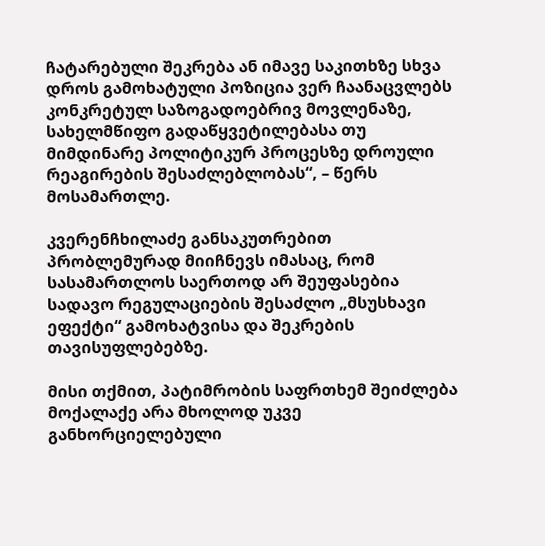ჩატარებული შეკრება ან იმავე საკითხზე სხვა დროს გამოხატული პოზიცია ვერ ჩაანაცვლებს კონკრეტულ საზოგადოებრივ მოვლენაზე, სახელმწიფო გადაწყვეტილებასა თუ მიმდინარე პოლიტიკურ პროცესზე დროული რეაგირების შესაძლებლობას“, – წერს მოსამართლე.

კვერენჩხილაძე განსაკუთრებით პრობლემურად მიიჩნევს იმასაც, რომ სასამართლოს საერთოდ არ შეუფასებია სადავო რეგულაციების შესაძლო „მსუსხავი ეფექტი“ გამოხატვისა და შეკრების თავისუფლებებზე.

მისი თქმით, პატიმრობის საფრთხემ შეიძლება მოქალაქე არა მხოლოდ უკვე განხორციელებული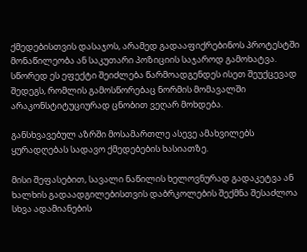ქმედებისთვის დასაჯოს, არამედ გადააფიქრებინოს პროტესტში მონაწილეობა ან საკუთარი პოზიციის საჯაროდ გამოხატვა. სწორედ ეს ეფექტი შეიძლება წარმოადგენდეს ისეთ შეუქცევად შედეგს, რომლის გამოსწორებაც ნორმის მომავალში არაკონსტიტუციურად ცნობით ვეღარ მოხდება.

განსხვავებულ აზრში მოსამართლე ასევე ამახვილებს ყურადღებას სადავო ქმედებების ხასიათზე.

მისი შეფასებით, სავალი ნაწილის ხელოვნურად გადაკეტვა ან ხალხის გადაადგილებისთვის დაბრკოლების შექმნა შესაძლოა სხვა ადამიანების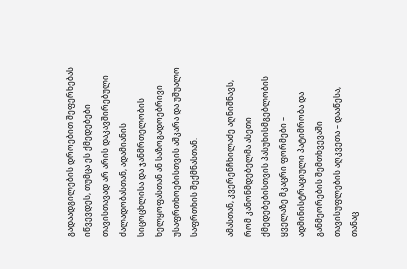გადაადგილების დროებით შეფერხებას იწვევდეს, თუმცა ეს ქმედებები თავისთავად არ არის დაკავშირებული ძალადობასთან, ადამიანის სიცოცხლისა და ჯანმრთელობის ხელყოფასთან ან საზოგადოებრივი უსაფრთხოებისთვის აშკარა და უშუალო საფრთხის შექმნასთან.

ამასთან, კვერენჩხილაძე აღნიშნავს, რომ კანონმდებელმა ასეთი ქმედებებისთვის პასუხისმგებლობის ყველაზე მკაცრი ფორმები – ადმინისტრაციული პატიმრობა და განმეორების შემთხვევაში თავისუფლების აღკვეთა – დააწესა, თანაც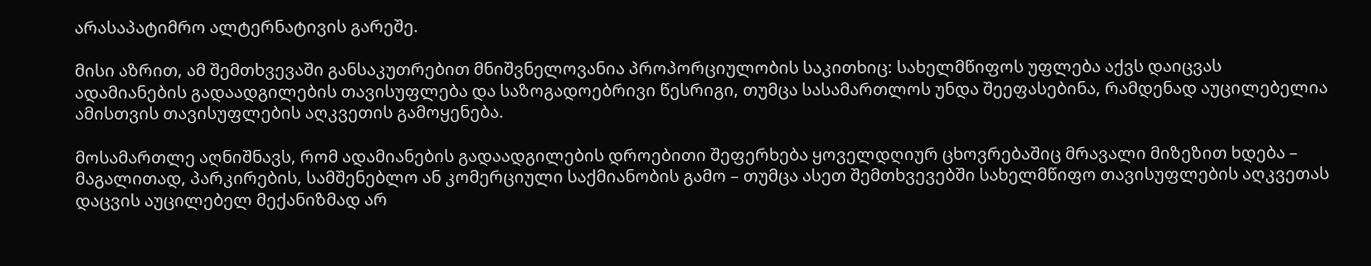არასაპატიმრო ალტერნატივის გარეშე.

მისი აზრით, ამ შემთხვევაში განსაკუთრებით მნიშვნელოვანია პროპორციულობის საკითხიც: სახელმწიფოს უფლება აქვს დაიცვას ადამიანების გადაადგილების თავისუფლება და საზოგადოებრივი წესრიგი, თუმცა სასამართლოს უნდა შეეფასებინა, რამდენად აუცილებელია ამისთვის თავისუფლების აღკვეთის გამოყენება.

მოსამართლე აღნიშნავს, რომ ადამიანების გადაადგილების დროებითი შეფერხება ყოველდღიურ ცხოვრებაშიც მრავალი მიზეზით ხდება – მაგალითად, პარკირების, სამშენებლო ან კომერციული საქმიანობის გამო – თუმცა ასეთ შემთხვევებში სახელმწიფო თავისუფლების აღკვეთას დაცვის აუცილებელ მექანიზმად არ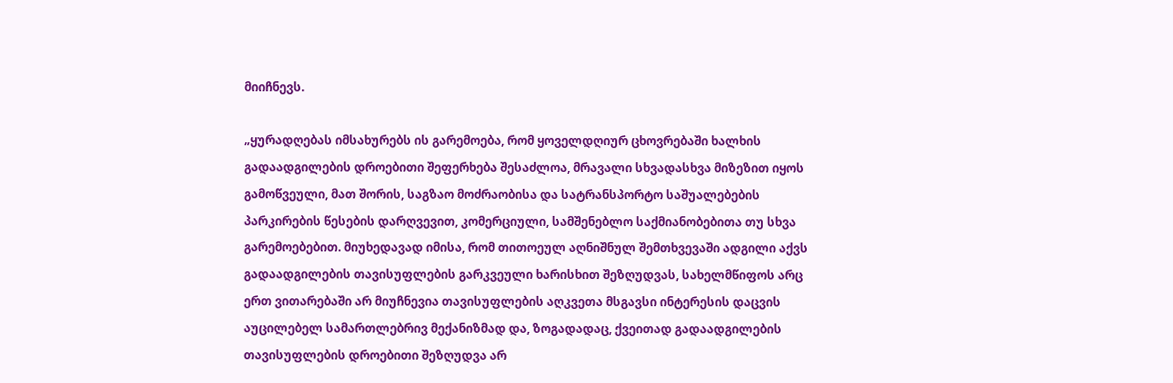მიიჩნევს.

„ყურადღებას იმსახურებს ის გარემოება, რომ ყოველდღიურ ცხოვრებაში ხალხის გადაადგილების დროებითი შეფერხება შესაძლოა, მრავალი სხვადასხვა მიზეზით იყოს გამოწვეული, მათ შორის, საგზაო მოძრაობისა და სატრანსპორტო საშუალებების პარკირების წესების დარღვევით, კომერციული, სამშენებლო საქმიანობებითა თუ სხვა გარემოებებით. მიუხედავად იმისა, რომ თითოეულ აღნიშნულ შემთხვევაში ადგილი აქვს გადაადგილების თავისუფლების გარკვეული ხარისხით შეზღუდვას, სახელმწიფოს არც ერთ ვითარებაში არ მიუჩნევია თავისუფლების აღკვეთა მსგავსი ინტერესის დაცვის აუცილებელ სამართლებრივ მექანიზმად და, ზოგადადაც, ქვეითად გადაადგილების თავისუფლების დროებითი შეზღუდვა არ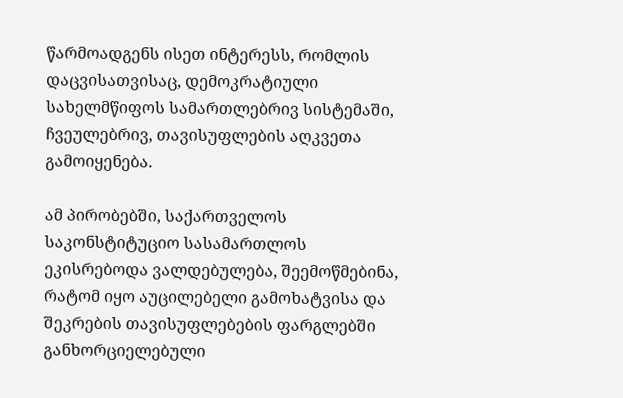წარმოადგენს ისეთ ინტერესს, რომლის დაცვისათვისაც, დემოკრატიული სახელმწიფოს სამართლებრივ სისტემაში, ჩვეულებრივ, თავისუფლების აღკვეთა გამოიყენება.

ამ პირობებში, საქართველოს საკონსტიტუციო სასამართლოს ეკისრებოდა ვალდებულება, შეემოწმებინა, რატომ იყო აუცილებელი გამოხატვისა და შეკრების თავისუფლებების ფარგლებში განხორციელებული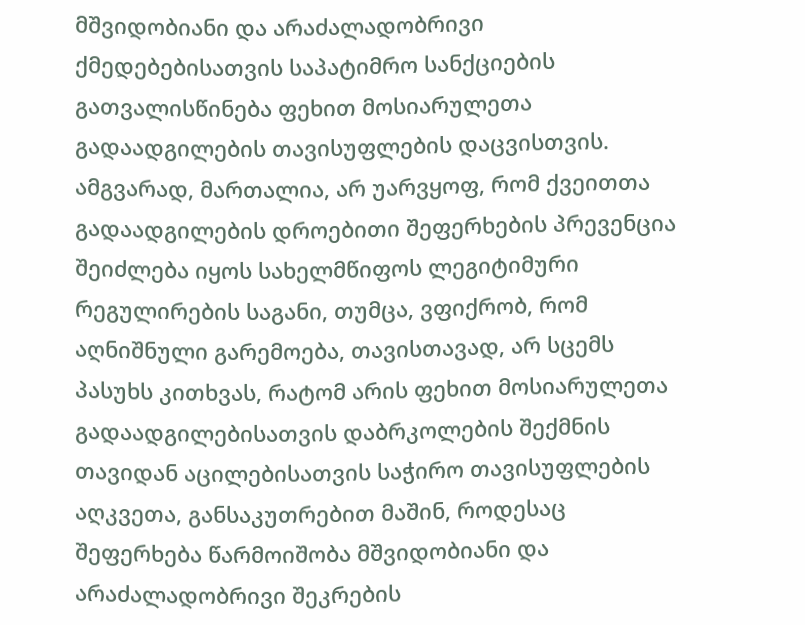მშვიდობიანი და არაძალადობრივი ქმედებებისათვის საპატიმრო სანქციების გათვალისწინება ფეხით მოსიარულეთა გადაადგილების თავისუფლების დაცვისთვის. ამგვარად, მართალია, არ უარვყოფ, რომ ქვეითთა გადაადგილების დროებითი შეფერხების პრევენცია შეიძლება იყოს სახელმწიფოს ლეგიტიმური რეგულირების საგანი, თუმცა, ვფიქრობ, რომ აღნიშნული გარემოება, თავისთავად, არ სცემს პასუხს კითხვას, რატომ არის ფეხით მოსიარულეთა გადაადგილებისათვის დაბრკოლების შექმნის თავიდან აცილებისათვის საჭირო თავისუფლების აღკვეთა, განსაკუთრებით მაშინ, როდესაც შეფერხება წარმოიშობა მშვიდობიანი და არაძალადობრივი შეკრების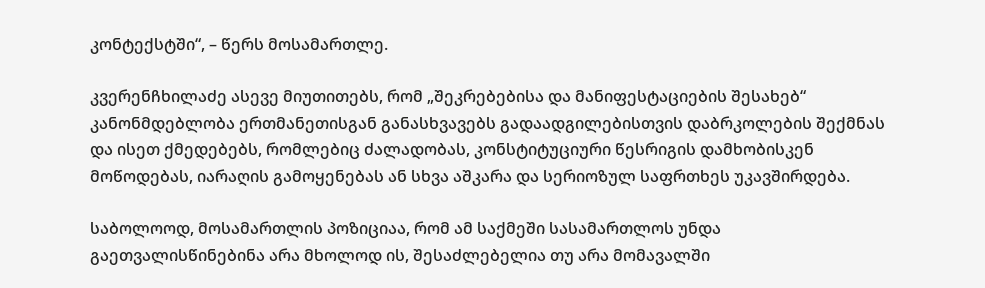კონტექსტში“, – წერს მოსამართლე.

კვერენჩხილაძე ასევე მიუთითებს, რომ „შეკრებებისა და მანიფესტაციების შესახებ“ კანონმდებლობა ერთმანეთისგან განასხვავებს გადაადგილებისთვის დაბრკოლების შექმნას და ისეთ ქმედებებს, რომლებიც ძალადობას, კონსტიტუციური წესრიგის დამხობისკენ მოწოდებას, იარაღის გამოყენებას ან სხვა აშკარა და სერიოზულ საფრთხეს უკავშირდება.

საბოლოოდ, მოსამართლის პოზიციაა, რომ ამ საქმეში სასამართლოს უნდა გაეთვალისწინებინა არა მხოლოდ ის, შესაძლებელია თუ არა მომავალში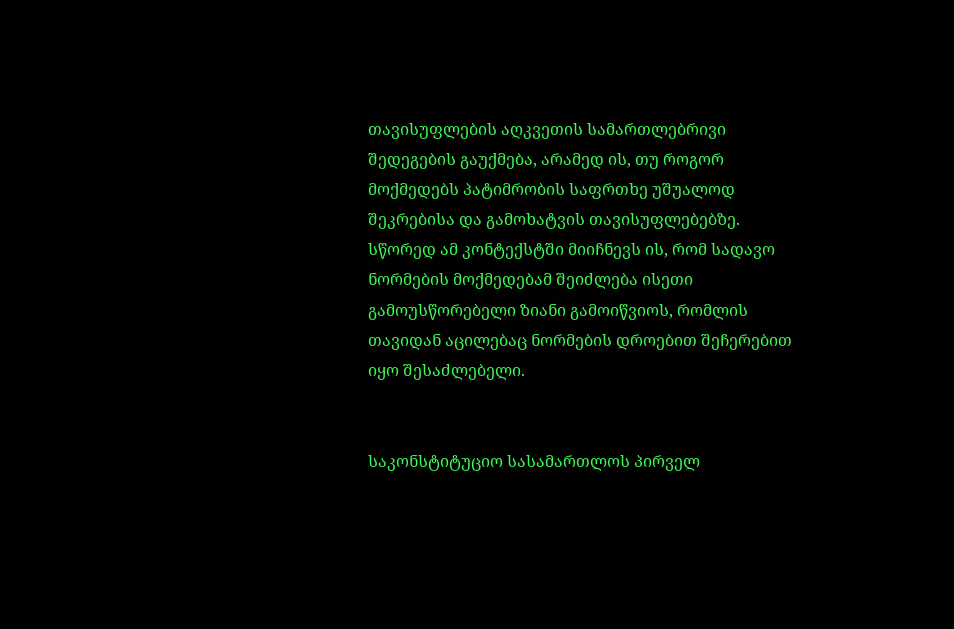თავისუფლების აღკვეთის სამართლებრივი შედეგების გაუქმება, არამედ ის, თუ როგორ მოქმედებს პატიმრობის საფრთხე უშუალოდ შეკრებისა და გამოხატვის თავისუფლებებზე. სწორედ ამ კონტექსტში მიიჩნევს ის, რომ სადავო ნორმების მოქმედებამ შეიძლება ისეთი გამოუსწორებელი ზიანი გამოიწვიოს, რომლის თავიდან აცილებაც ნორმების დროებით შეჩერებით იყო შესაძლებელი.


საკონსტიტუციო სასამართლოს პირველ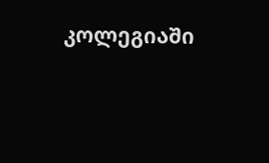კოლეგიაში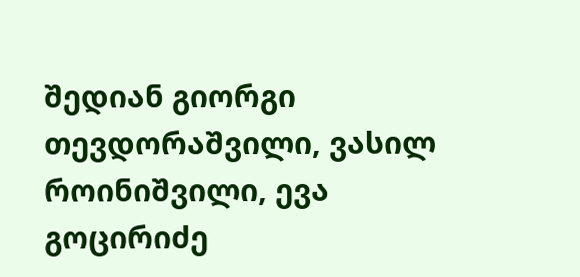შედიან გიორგი თევდორაშვილი, ვასილ როინიშვილი, ევა გოცირიძე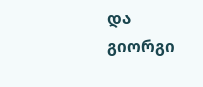და გიორგი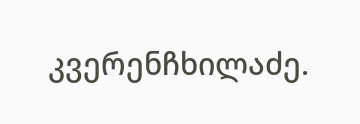კვერენჩხილაძე.